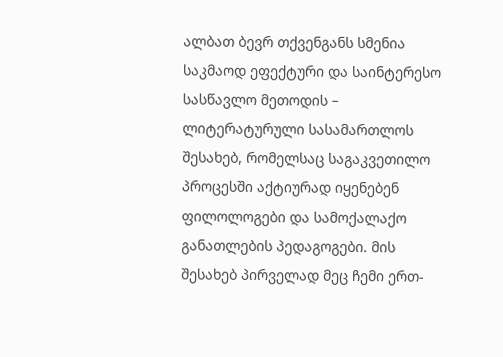ალბათ ბევრ თქვენგანს სმენია საკმაოდ ეფექტური და საინტერესო სასწავლო მეთოდის – ლიტერატურული სასამართლოს შესახებ, რომელსაც საგაკვეთილო პროცესში აქტიურად იყენებენ ფილოლოგები და სამოქალაქო განათლების პედაგოგები. მის შესახებ პირველად მეც ჩემი ერთ-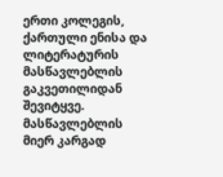ერთი კოლეგის, ქართული ენისა და ლიტერატურის მასწავლებლის გაკვეთილიდან შევიტყვე. მასწავლებლის მიერ კარგად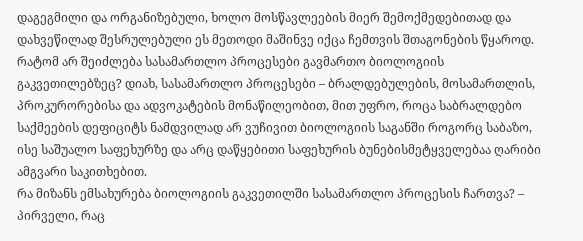დაგეგმილი და ორგანიზებული, ხოლო მოსწავლეების მიერ შემოქმედებითად და დახვეწილად შესრულებული ეს მეთოდი მაშინვე იქცა ჩემთვის შთაგონების წყაროდ. რატომ არ შეიძლება სასამართლო პროცესები გავმართო ბიოლოგიის გაკვეთილებზეც? დიახ, სასამართლო პროცესები – ბრალდებულების, მოსამართლის, პროკურორებისა და ადვოკატების მონაწილეობით, მით უფრო, როცა საბრალდებო საქმეების დეფიციტს ნამდვილად არ ვუჩივით ბიოლოგიის საგანში როგორც საბაზო, ისე საშუალო საფეხურზე და არც დაწყებითი საფეხურის ბუნებისმეტყველებაა ღარიბი ამგვარი საკითხებით.
რა მიზანს ემსახურება ბიოლოგიის გაკვეთილში სასამართლო პროცესის ჩართვა? – პირველი, რაც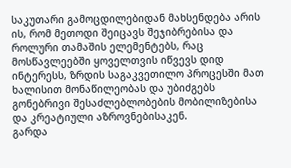საკუთარი გამოცდილებიდან მახსენდება არის ის, რომ მეთოდი შეიცავს შეჯიბრებისა და როლური თამაშის ელემენტებს, რაც მოსწავლეებში ყოველთვის იწვევს დიდ ინტერესს, ზრდის საგაკვეთილო პროცესში მათ ხალისით მონაწილეობას და უბიძგებს გონებრივი შესაძლებლობების მობილიზებისა და კრეატიული აზროვნებისაკენ.
გარდა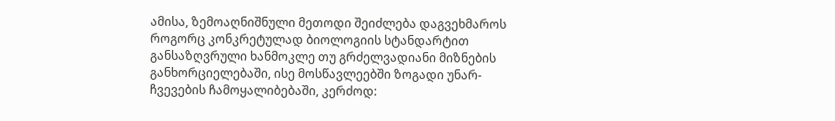ამისა, ზემოაღნიშნული მეთოდი შეიძლება დაგვეხმაროს როგორც კონკრეტულად ბიოლოგიის სტანდარტით განსაზღვრული ხანმოკლე თუ გრძელვადიანი მიზნების განხორციელებაში, ისე მოსწავლეებში ზოგადი უნარ-ჩვევების ჩამოყალიბებაში, კერძოდ: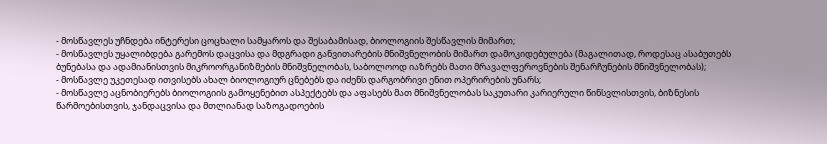- მოსწავლეს უჩნდება ინტერესი ცოცხალი სამყაროს და შესაბამისად, ბიოლოგიის შესწავლის მიმართ;
- მოსწავლეს უყალიბდება გარემოს დაცვისა და მდგრადი განვითარების მნიშვნელობის მიმართ დამოკიდებულება (მაგალითად, როდესაც ასაბუთებს ბუნებასა და ადამიანისთვის მიკროორგანიზმების მნიშვნელობას, საბოლოოდ იაზრებს მათი მრავალფეროვნების შენარჩუნების მნიშვნელობას);
- მოსწავლე უკეთესად ითვისებს ახალ ბიოლოგიურ ცნებებს და იძენს დარგობრივი ენით ოპერირების უნარს;
- მოსწავლე აცნობიერებს ბიოლოგიის გამოყენებით ასპექტებს და აფასებს მათ მნიშვნელობას საკუთარი კარიერული წინსვლისთვის, ბიზნესის წარმოებისთვის, ჯანდაცვისა და მთლიანად საზოგადოების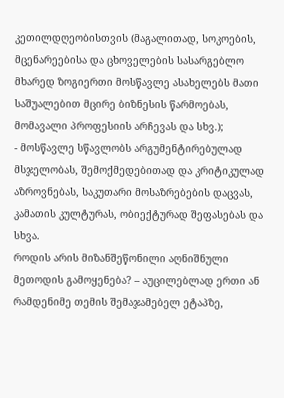კეთილდღეობისთვის (მაგალითად, სოკოების, მცენარეებისა და ცხოველების სასარგებლო მხარედ ზოგიერთი მოსწავლე ასახელებს მათი საშუალებით მცირე ბიზნესის წარმოებას, მომავალი პროფესიის არჩევას და სხვ.);
- მოსწავლე სწავლობს არგუმენტირებულად მსჯელობას, შემოქმედებითად და კრიტიკულად აზროვნებას, საკუთარი მოსაზრებების დაცვას, კამათის კულტურას, ობიექტურად შეფასებას და სხვა.
როდის არის მიზანშეწონილი აღნიშნული მეთოდის გამოყენება? – აუცილებლად ერთი ან რამდენიმე თემის შემაჯამებელ ეტაპზე,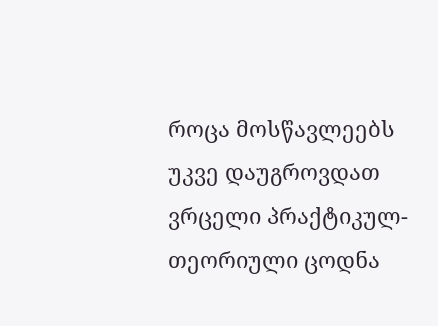როცა მოსწავლეებს უკვე დაუგროვდათ ვრცელი პრაქტიკულ-თეორიული ცოდნა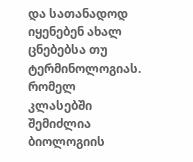და სათანადოდ იყენებენ ახალ ცნებებსა თუ ტერმინოლოგიას.
რომელ კლასებში შემიძლია ბიოლოგიის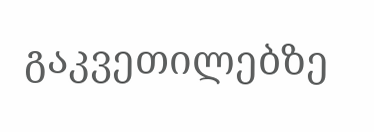გაკვეთილებზე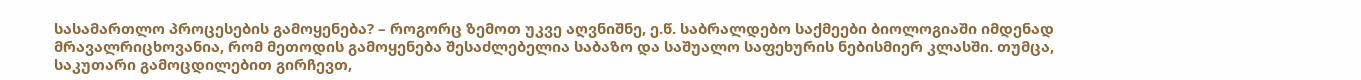სასამართლო პროცესების გამოყენება? – როგორც ზემოთ უკვე აღვნიშნე, ე.წ. საბრალდებო საქმეები ბიოლოგიაში იმდენად მრავალრიცხოვანია, რომ მეთოდის გამოყენება შესაძლებელია საბაზო და საშუალო საფეხურის ნებისმიერ კლასში. თუმცა, საკუთარი გამოცდილებით გირჩევთ,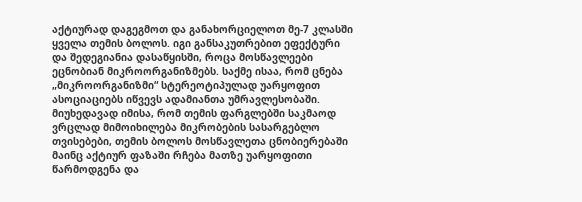აქტიურად დაგეგმოთ და განახორციელოთ მე-7 კლასში ყველა თემის ბოლოს. იგი განსაკუთრებით ეფექტური და შედეგიანია დასაწყისში, როცა მოსწავლეები ეცნობიან მიკროორგანიზმებს. საქმე ისაა, რომ ცნება „მიკროორგანიზმი“ სტერეოტიპულად უარყოფით ასოციაციებს იწვევს ადამიანთა უმრავლესობაში. მიუხედავად იმისა, რომ თემის ფარგლებში საკმაოდ ვრცლად მიმოიხილება მიკრობების სასარგებლო თვისებები, თემის ბოლოს მოსწავლეთა ცნობიერებაში მაინც აქტიურ ფაზაში რჩება მათზე უარყოფითი წარმოდგენა და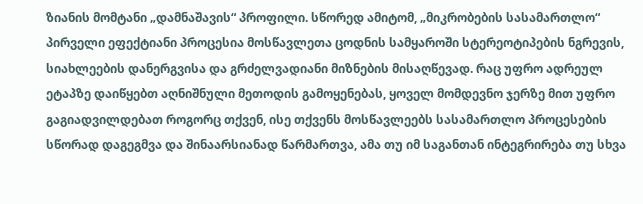ზიანის მომტანი „დამნაშავის“ პროფილი. სწორედ ამიტომ, „მიკრობების სასამართლო“ პირველი ეფექტიანი პროცესია მოსწავლეთა ცოდნის სამყაროში სტერეოტიპების ნგრევის, სიახლეების დანერგვისა და გრძელვადიანი მიზნების მისაღწევად. რაც უფრო ადრეულ ეტაპზე დაიწყებთ აღნიშნული მეთოდის გამოყენებას, ყოველ მომდევნო ჯერზე მით უფრო გაგიადვილდებათ როგორც თქვენ, ისე თქვენს მოსწავლეებს სასამართლო პროცესების სწორად დაგეგმვა და შინაარსიანად წარმართვა, ამა თუ იმ საგანთან ინტეგრირება თუ სხვა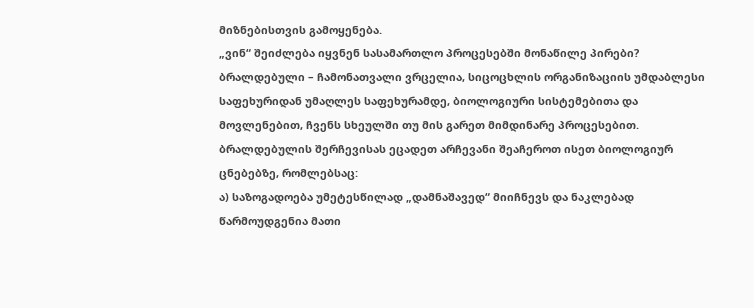მიზნებისთვის გამოყენება.
„ვინ“ შეიძლება იყვნენ სასამართლო პროცესებში მონაწილე პირები?
ბრალდებული – ჩამონათვალი ვრცელია, სიცოცხლის ორგანიზაციის უმდაბლესი საფეხურიდან უმაღლეს საფეხურამდე, ბიოლოგიური სისტემებითა და მოვლენებით, ჩვენს სხეულში თუ მის გარეთ მიმდინარე პროცესებით.
ბრალდებულის შერჩევისას ეცადეთ არჩევანი შეაჩეროთ ისეთ ბიოლოგიურ ცნებებზე, რომლებსაც:
ა) საზოგადოება უმეტესწილად „დამნაშავედ“ მიიჩნევს და ნაკლებად წარმოუდგენია მათი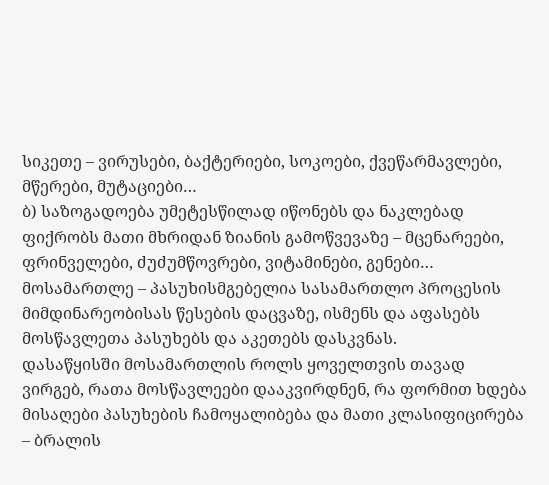სიკეთე – ვირუსები, ბაქტერიები, სოკოები, ქვეწარმავლები, მწერები, მუტაციები…
ბ) საზოგადოება უმეტესწილად იწონებს და ნაკლებად ფიქრობს მათი მხრიდან ზიანის გამოწვევაზე – მცენარეები, ფრინველები, ძუძუმწოვრები, ვიტამინები, გენები…
მოსამართლე – პასუხისმგებელია სასამართლო პროცესის მიმდინარეობისას წესების დაცვაზე, ისმენს და აფასებს მოსწავლეთა პასუხებს და აკეთებს დასკვნას.
დასაწყისში მოსამართლის როლს ყოველთვის თავად ვირგებ, რათა მოსწავლეები დააკვირდნენ, რა ფორმით ხდება მისაღები პასუხების ჩამოყალიბება და მათი კლასიფიცირება – ბრალის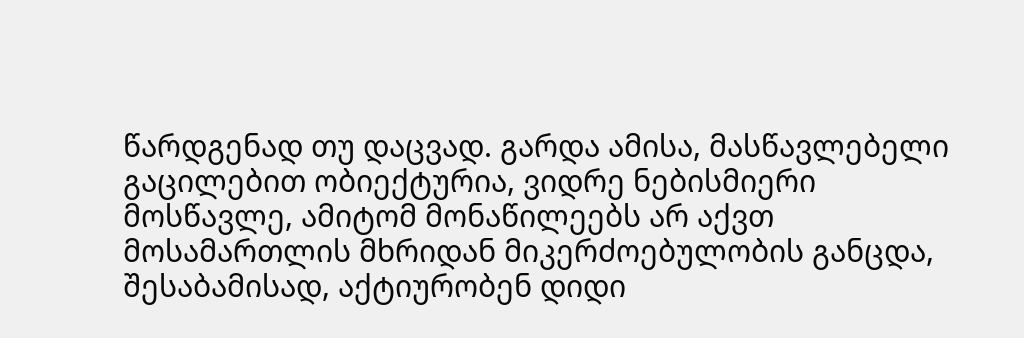წარდგენად თუ დაცვად. გარდა ამისა, მასწავლებელი გაცილებით ობიექტურია, ვიდრე ნებისმიერი მოსწავლე, ამიტომ მონაწილეებს არ აქვთ მოსამართლის მხრიდან მიკერძოებულობის განცდა, შესაბამისად, აქტიურობენ დიდი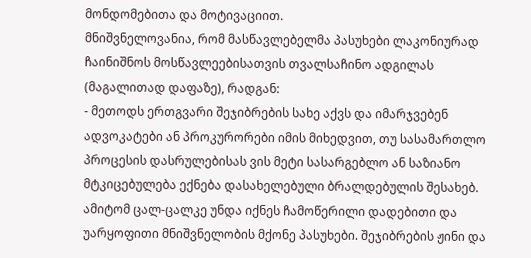მონდომებითა და მოტივაციით.
მნიშვნელოვანია, რომ მასწავლებელმა პასუხები ლაკონიურად ჩაინიშნოს მოსწავლეებისათვის თვალსაჩინო ადგილას (მაგალითად დაფაზე), რადგან:
- მეთოდს ერთგვარი შეჯიბრების სახე აქვს და იმარჯვებენ ადვოკატები ან პროკურორები იმის მიხედვით, თუ სასამართლო პროცესის დასრულებისას ვის მეტი სასარგებლო ან საზიანო მტკიცებულება ექნება დასახელებული ბრალდებულის შესახებ. ამიტომ ცალ-ცალკე უნდა იქნეს ჩამოწერილი დადებითი და უარყოფითი მნიშვნელობის მქონე პასუხები. შეჯიბრების ჟინი და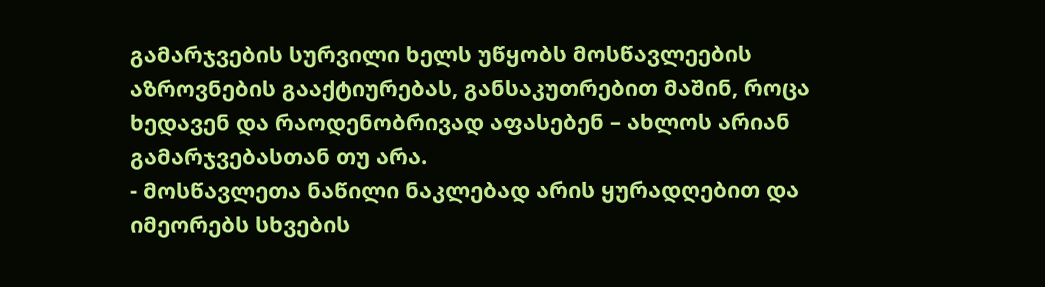გამარჯვების სურვილი ხელს უწყობს მოსწავლეების აზროვნების გააქტიურებას, განსაკუთრებით მაშინ, როცა ხედავენ და რაოდენობრივად აფასებენ – ახლოს არიან გამარჯვებასთან თუ არა.
- მოსწავლეთა ნაწილი ნაკლებად არის ყურადღებით და იმეორებს სხვების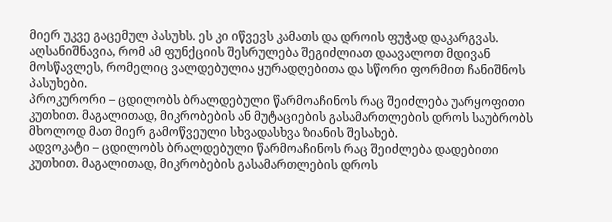მიერ უკვე გაცემულ პასუხს. ეს კი იწვევს კამათს და დროის ფუჭად დაკარგვას.
აღსანიშნავია, რომ ამ ფუნქციის შესრულება შეგიძლიათ დაავალოთ მდივან მოსწავლეს, რომელიც ვალდებულია ყურადღებითა და სწორი ფორმით ჩანიშნოს პასუხები.
პროკურორი – ცდილობს ბრალდებული წარმოაჩინოს რაც შეიძლება უარყოფითი კუთხით. მაგალითად, მიკრობების ან მუტაციების გასამართლების დროს საუბრობს მხოლოდ მათ მიერ გამოწვეული სხვადასხვა ზიანის შესახებ.
ადვოკატი – ცდილობს ბრალდებული წარმოაჩინოს რაც შეიძლება დადებითი კუთხით. მაგალითად, მიკრობების გასამართლების დროს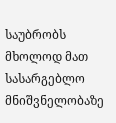საუბრობს მხოლოდ მათ სასარგებლო მნიშვნელობაზე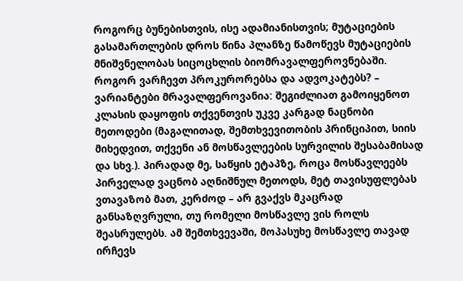როგორც ბუნებისთვის, ისე ადამიანისთვის; მუტაციების გასამართლების დროს წინა პლანზე წამოწევს მუტაციების მნიშვნელობას სიცოცხლის ბიომრავალფეროვნებაში.
როგორ ვარჩევთ პროკურორებსა და ადვოკატებს? – ვარიანტები მრავალფეროვანია: შეგიძლიათ გამოიყენოთ კლასის დაყოფის თქვენთვის უკვე კარგად ნაცნობი მეთოდები (მაგალითად, შემთხვევითობის პრინციპით, სიის მიხედვით, თქვენი ან მოსწავლეების სურვილის შესაბამისად და სხვ.). პირადად მე, საწყის ეტაპზე, როცა მოსწავლეებს პირველად ვაცნობ აღნიშნულ მეთოდს, მეტ თავისუფლებას ვთავაზობ მათ, კერძოდ – არ გვაქვს მკაცრად განსაზღვრული, თუ რომელი მოსწავლე ვის როლს შეასრულებს. ამ შემთხვევაში, მოპასუხე მოსწავლე თავად ირჩევს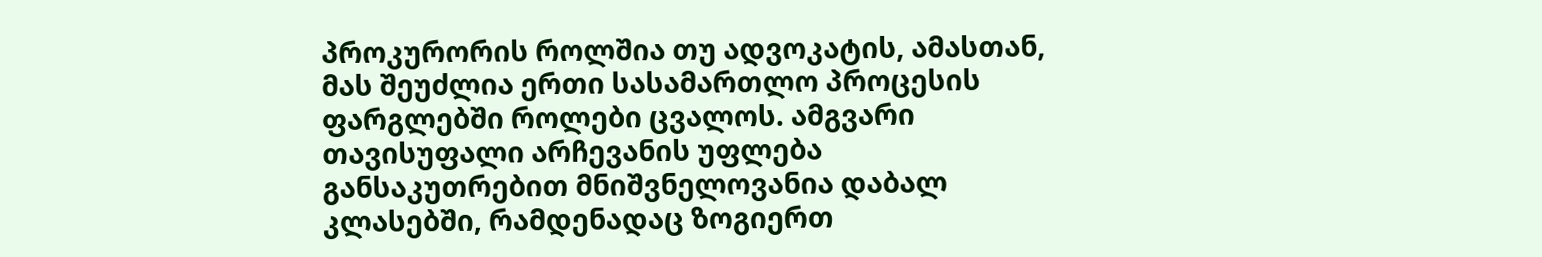პროკურორის როლშია თუ ადვოკატის, ამასთან, მას შეუძლია ერთი სასამართლო პროცესის ფარგლებში როლები ცვალოს. ამგვარი თავისუფალი არჩევანის უფლება განსაკუთრებით მნიშვნელოვანია დაბალ კლასებში, რამდენადაც ზოგიერთ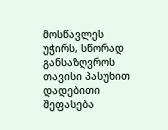მოსწავლეს უჭირს, სწორად განსაზღვროს თავისი პასუხით დადებითი შეფასება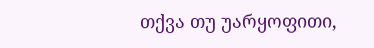თქვა თუ უარყოფითი,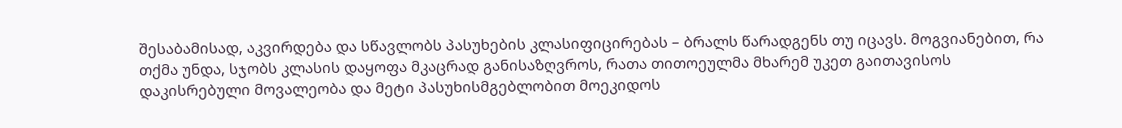შესაბამისად, აკვირდება და სწავლობს პასუხების კლასიფიცირებას – ბრალს წარადგენს თუ იცავს. მოგვიანებით, რა თქმა უნდა, სჯობს კლასის დაყოფა მკაცრად განისაზღვროს, რათა თითოეულმა მხარემ უკეთ გაითავისოს დაკისრებული მოვალეობა და მეტი პასუხისმგებლობით მოეკიდოს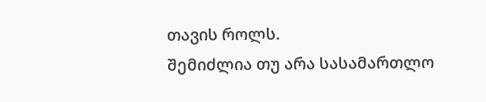თავის როლს.
შემიძლია თუ არა სასამართლო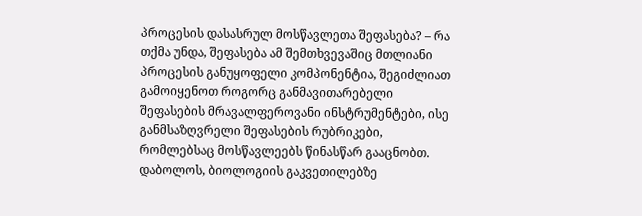პროცესის დასასრულ მოსწავლეთა შეფასება? – რა თქმა უნდა, შეფასება ამ შემთხვევაშიც მთლიანი პროცესის განუყოფელი კომპონენტია, შეგიძლიათ გამოიყენოთ როგორც განმავითარებელი შეფასების მრავალფეროვანი ინსტრუმენტები, ისე განმსაზღვრელი შეფასების რუბრიკები, რომლებსაც მოსწავლეებს წინასწარ გააცნობთ.
დაბოლოს, ბიოლოგიის გაკვეთილებზე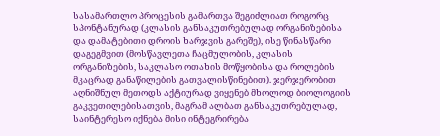სასამართლო პროცესის გამართვა შეგიძლიათ როგორც სპონტანურად (კლასის განსაკუთრებულად ორგანიზებისა და დამატებითი დროის ხარჯვის გარეშე), ისე წინასწარი დაგეგმვით (მოსწავლეთა ჩაცმულობის, კლასის ორგანიზების, საკლასო ოთახის მოწყობისა და როლების მკაცრად განაწილების გათვალისწინებით). ჯერჯერობით აღნიშნულ მეთოდს აქტიურად ვიყენებ მხოლოდ ბიოლოგიის გაკვეთილებისათვის, მაგრამ ალბათ განსაკუთრებულად, საინტერესო იქნება მისი ინტეგრირება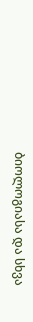ბიოლოგიასა და სხვა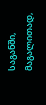საგანში, მაგალითად,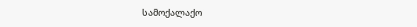სამოქალაქო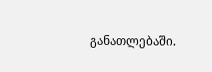განათლებაში.